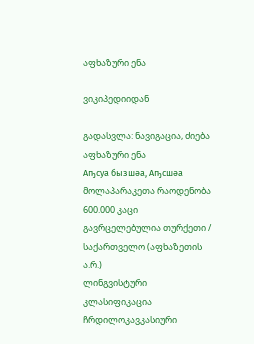აფხაზური ენა

ვიკიპედიიდან

გადასვლა: ნავიგაცია, ძიება
აფხაზური ენა
Аҧсуа бызшәа, Аҧсшәа
მოლაპარაკეთა რაოდენობა 600.000 კაცი
გავრცელებულია თურქეთი / საქართველო (აფხაზეთის ა.რ.)
ლინგვისტური კლასიფიკაცია ჩრდილოკავკასიური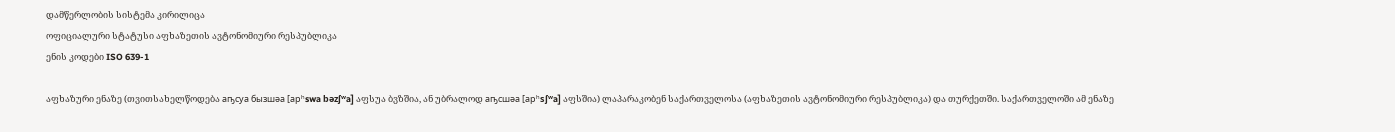დამწერლობის სისტემა კირილიცა
ოფიციალური სტატუსი აფხაზეთის ავტონომიური რესპუბლიკა
ენის კოდები ISO 639-1

აფხაზური ენაზე (თვითსახელწოდება аҧсуа бызшәа [аpʰswa bəzʃʷa] აფსუა ბვზშია, ან უბრალოდ аҧсшәа [аpʰsʃʷa] აფსშია) ლაპარაკობენ საქართველოსა (აფხაზეთის ავტონომიური რესპუბლიკა) და თურქეთში. საქართველოში ამ ენაზე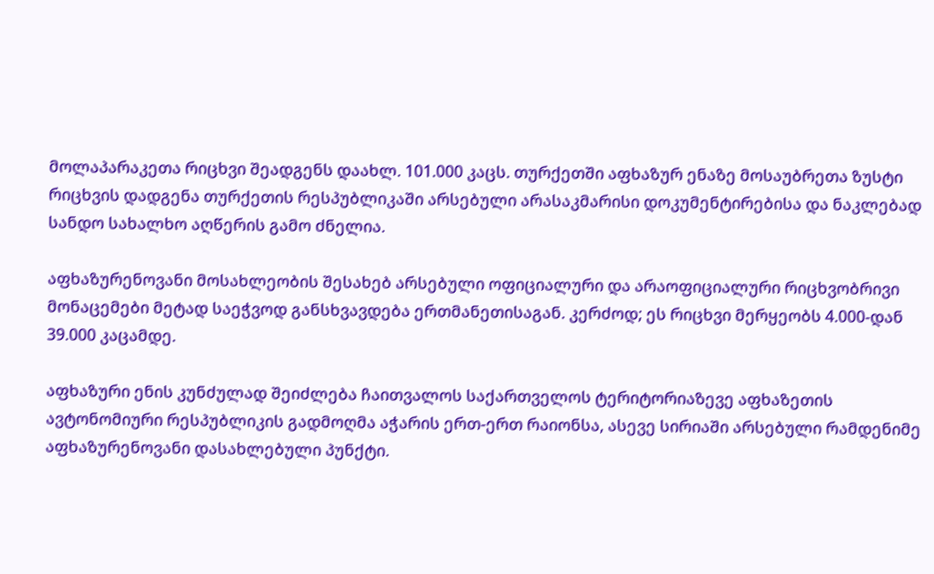მოლაპარაკეთა რიცხვი შეადგენს დაახლ. 101.000 კაცს. თურქეთში აფხაზურ ენაზე მოსაუბრეთა ზუსტი რიცხვის დადგენა თურქეთის რესპუბლიკაში არსებული არასაკმარისი დოკუმენტირებისა და ნაკლებად სანდო სახალხო აღწერის გამო ძნელია.

აფხაზურენოვანი მოსახლეობის შესახებ არსებული ოფიციალური და არაოფიციალური რიცხვობრივი მონაცემები მეტად საეჭვოდ განსხვავდება ერთმანეთისაგან. კერძოდ; ეს რიცხვი მერყეობს 4.000-დან 39.000 კაცამდე.

აფხაზური ენის კუნძულად შეიძლება ჩაითვალოს საქართველოს ტერიტორიაზევე აფხაზეთის ავტონომიური რესპუბლიკის გადმოღმა აჭარის ერთ-ერთ რაიონსა, ასევე სირიაში არსებული რამდენიმე აფხაზურენოვანი დასახლებული პუნქტი.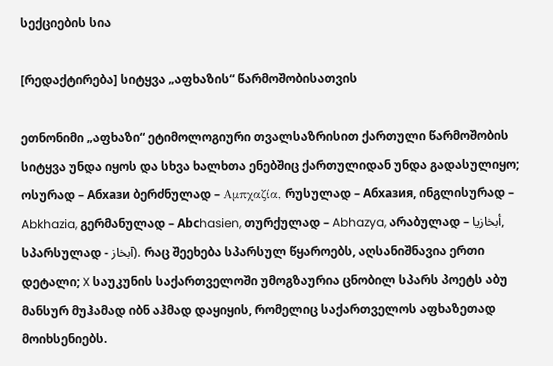სექციების სია

[რედაქტირება] სიტყვა „აფხაზის“ წარმოშობისათვის

ეთნონიმი „აფხაზი“ ეტიმოლოგიური თვალსაზრისით ქართული წარმოშობის სიტყვა უნდა იყოს და სხვა ხალხთა ენებშიც ქართულიდან უნდა გადასულიყო; ოსურად – Абхази ბერძნულად – Αμπχαζία, რუსულად – Абхазия, ინგლისურად – Abkhazia, გერმანულად – Abсhasien, თურქულად – Abhazya, არაბულად – أبخازيا, სპარსულად - آبخاز). რაც შეეხება სპარსულ წყაროებს, აღსანიშნავია ერთი დეტალი; X საუკუნის საქართველოში უმოგზაურია ცნობილ სპარს პოეტს აბუ მანსურ მუჰამად იბნ აჰმად დაყიყის, რომელიც საქართველოს აფხაზეთად მოიხსენიებს.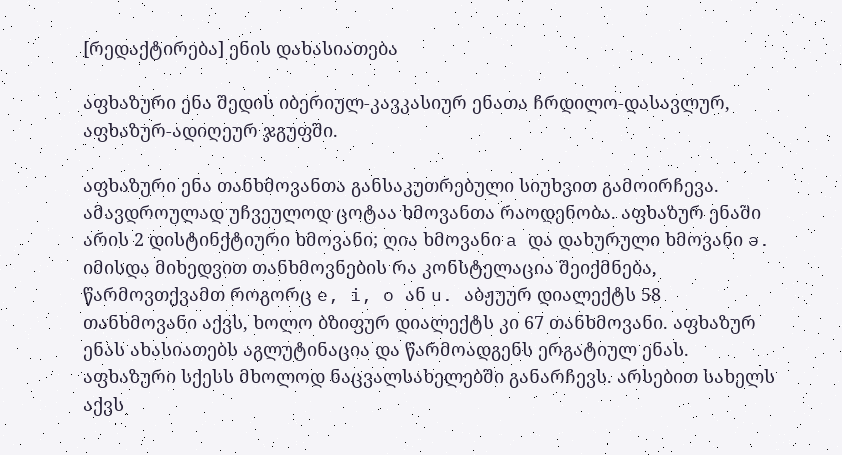[რედაქტირება] ენის დახასიათება

აფხაზური ენა შედის იბერიულ-კავკასიურ ენათა ჩრდილო-დასავლურ, აფხაზურ-ადიღეურ ჯგუფში.

აფხაზური ენა თანხმოვანთა განსაკუთრებული სიუხვით გამოირჩევა. ამავდროულად უჩვეულოდ ცოტაა ხმოვანთა რაოდენობა. აფხაზურ ენაში არის 2 დისტინქტიური ხმოვანი; ღია ხმოვანი a და დახურული ხმოვანი ə. იმისდა მიხედვით თანხმოვნების რა კონსტელაცია შეიქმნება, წარმოვთქვამთ როგორც e, i, o ან u. აბჟუურ დიალექტს 58 თანხმოვანი აქვს, ხოლო ბზიფურ დიალექტს კი 67 თანხმოვანი. აფხაზურ ენას ახასიათებს აგლუტინაცია და წარმოადგენს ერგატიულ ენას. აფხაზური სქესს მხოლოდ ნაცვალსახელებში განარჩევს. არსებით სახელს აქვს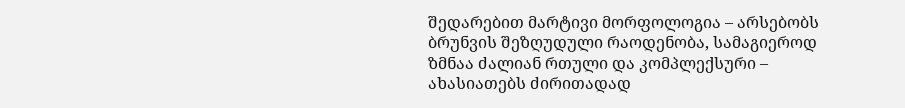შედარებით მარტივი მორფოლოგია – არსებობს ბრუნვის შეზღუდული რაოდენობა, სამაგიეროდ ზმნაა ძალიან რთული და კომპლექსური – ახასიათებს ძირითადად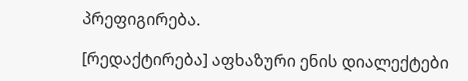პრეფიგირება.

[რედაქტირება] აფხაზური ენის დიალექტები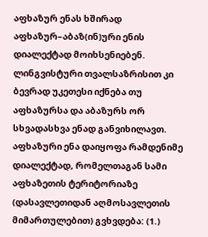აფხაზურ ენას ხშირად აფხაზურ–აბაზ(ინ)ური ენის დიალექტად მოიხსენიებენ. ლინგვისტური თვალსაზრისით კი ბევრად უკეთესი იქნება თუ აფხაზურსა და აბაზურს ორ სხვადასხვა ენად განვიხილავთ. აფხაზური ენა დაიყოფა რამდენიმე დიალექტად, რომელთაგან სამი აფხაზეთის ტერიტორიაზე (დასავლეთიდან აღმოსავლეთის მიმართულებით) გვხვდება: (1.)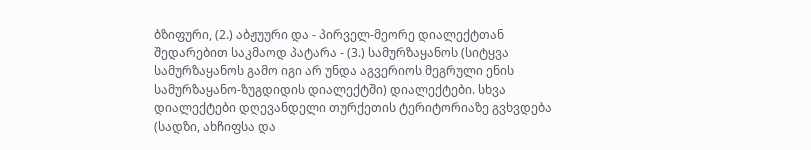ბზიფური, (2.) აბჟუური და - პირველ-მეორე დიალექტთან შედარებით საკმაოდ პატარა - (3.) სამურზაყანოს (სიტყვა სამურზაყანოს გამო იგი არ უნდა აგვერიოს მეგრული ენის სამურზაყანო-ზუგდიდის დიალექტში) დიალექტები. სხვა დიალექტები დღევანდელი თურქეთის ტერიტორიაზე გვხვდება (სადზი, ახჩიფსა და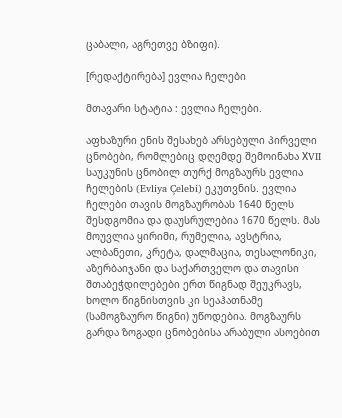ცაბალი, აგრეთვე ბზიფი).

[რედაქტირება] ევლია ჩელები

მთავარი სტატია : ევლია ჩელები.

აფხაზური ენის შესახებ არსებული პირველი ცნობები, რომლებიც დღემდე შემოინახა ХVII საუკუნის ცნობილ თურქ მოგზაურს ევლია ჩელების (Evliya Çelebi) ეკუთვნის. ევლია ჩელები თავის მოგზაურობას 1640 წელს შესდგომია და დაუსრულებია 1670 წელს. მას მოუვლია ყირიმი, რუმელია, ავსტრია, ალბანეთი, კრეტა, დალმაცია, თესალონიკი, აზერბაიჯანი და საქართველო და თავისი შთაბეჭდილებები ერთ წიგნად შეუკრავს, ხოლო წიგნისთვის კი სეაჰათნამე (სამოგზაურო წიგნი) უწოდებია. მოგზაურს გარდა ზოგადი ცნობებისა არაბული ასოებით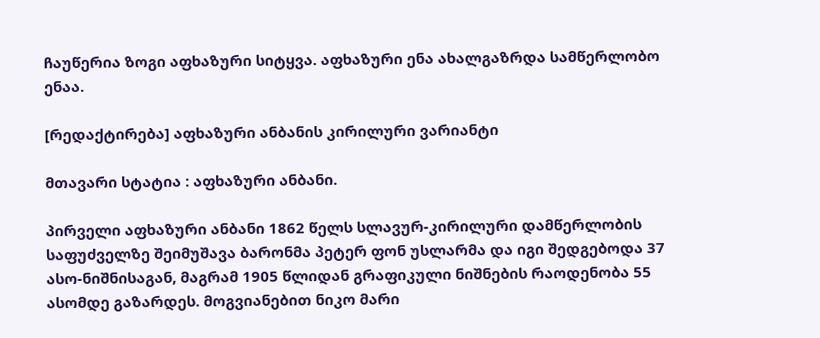ჩაუწერია ზოგი აფხაზური სიტყვა. აფხაზური ენა ახალგაზრდა სამწერლობო ენაა.

[რედაქტირება] აფხაზური ანბანის კირილური ვარიანტი

მთავარი სტატია : აფხაზური ანბანი.

პირველი აფხაზური ანბანი 1862 წელს სლავურ-კირილური დამწერლობის საფუძველზე შეიმუშავა ბარონმა პეტერ ფონ უსლარმა და იგი შედგებოდა 37 ასო-ნიშნისაგან, მაგრამ 1905 წლიდან გრაფიკული ნიშნების რაოდენობა 55 ასომდე გაზარდეს. მოგვიანებით ნიკო მარი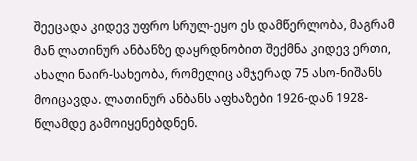შეეცადა კიდევ უფრო სრულ-ეყო ეს დამწერლობა, მაგრამ მან ლათინურ ანბანზე დაყრდნობით შექმნა კიდევ ერთი, ახალი ნაირ-სახეობა, რომელიც ამჯერად 75 ასო-ნიშანს მოიცავდა. ლათინურ ანბანს აფხაზები 1926-დან 1928-წლამდე გამოიყენებდნენ.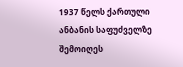1937 წელს ქართული ანბანის საფუძველზე შემოიღეს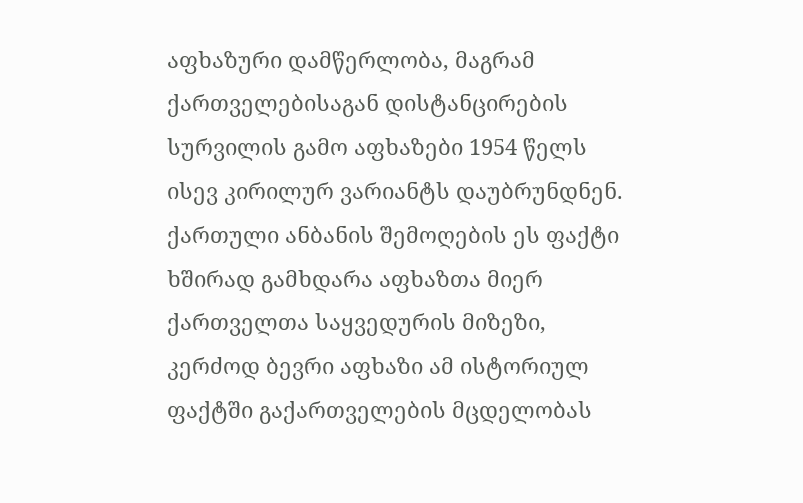აფხაზური დამწერლობა, მაგრამ ქართველებისაგან დისტანცირების სურვილის გამო აფხაზები 1954 წელს ისევ კირილურ ვარიანტს დაუბრუნდნენ. ქართული ანბანის შემოღების ეს ფაქტი ხშირად გამხდარა აფხაზთა მიერ ქართველთა საყვედურის მიზეზი, კერძოდ ბევრი აფხაზი ამ ისტორიულ ფაქტში გაქართველების მცდელობას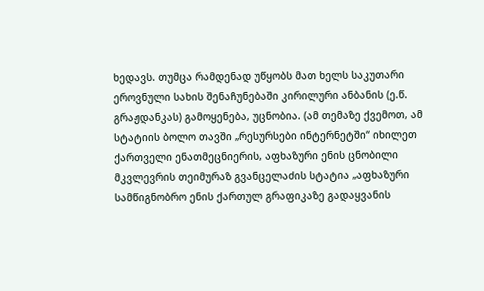ხედავს. თუმცა რამდენად უწყობს მათ ხელს საკუთარი ეროვნული სახის შენაჩუნებაში კირილური ანბანის (ე.წ. გრაჟდანკას) გამოყენება, უცნობია. (ამ თემაზე ქვემოთ, ამ სტატიის ბოლო თავში „რესურსები ინტერნეტში“ იხილეთ ქართველი ენათმეცნიერის, აფხაზური ენის ცნობილი მკვლევრის თეიმურაზ გვანცელაძის სტატია „აფხაზური სამწიგნობრო ენის ქართულ გრაფიკაზე გადაყვანის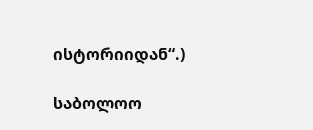ისტორიიდან“.)

საბოლოო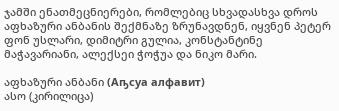ჯამში ენათმეცნიერები, რომლებიც სხვადასხვა დროს აფხაზური ანბანის შექმნაზე ზრუნავდნენ, იყვნენ პეტერ ფონ უსლარი, დიმიტრი გულია, კონსტანტინე მაჭავარიანი, ალექსეი ჭოჭუა და ნიკო მარი.

აფხაზური ანბანი (Аҧсуа алфавит)
ასო (კირილიცა)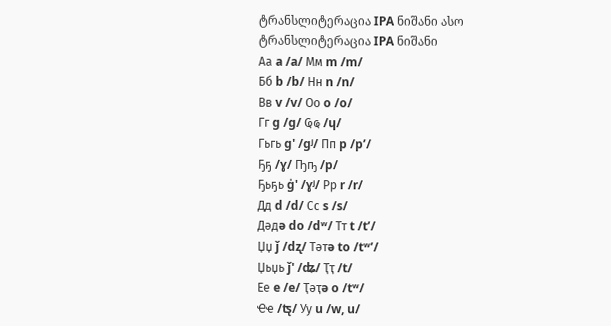ტრანსლიტერაცია IPA ნიშანი ასო ტრანსლიტერაცია IPA ნიშანი
Аа a /a/ Мм m /m/
Бб b /b/ Нн n /n/
Вв v /v/ Оо o /o/
Гг g /g/ Ҩҩ /ɥ/
Гьгь g' /gʲ/ Пп p /pʼ/
Ҕҕ /ɣ/ Ҧҧ /p/
Ҕьҕь g̍' /ɣʲ/ Рр r /r/
Дд d /d/ Сс s /s/
Дəдə do /dʷ/ Тт t /tʼ/
Џџ ǰ /dʐ/ Тəтə to /tʷʼ/
Џьџь ǰ' /ʥ/ Ҭҭ /t/
Ее e /e/ Ҭəҭə o /tʷ/
Ҽҽ /ʦ̢/ Уу u /w, u/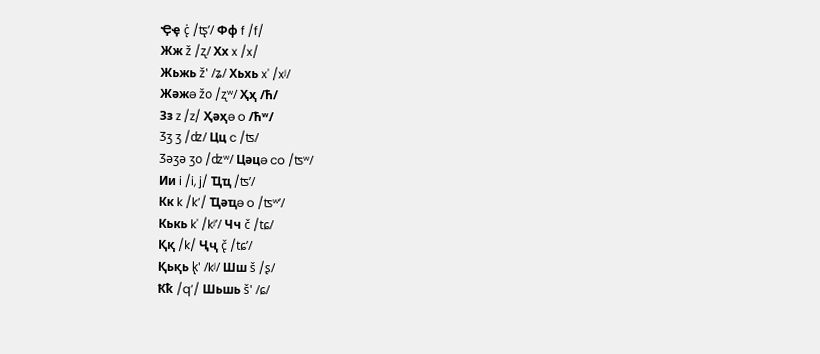Ҿҿ c̨̍ /ʦ̢ʼ/ Фф f /f/
Жж ž /ʐ/ Хх x /x/
Жьжь ž' /ʑ/ Хьхь x' /xʲ/
Жəжə žo /ʐʷ/ Ҳҳ /ћ/
Зз z /z/ Ҳəҳə o /ћʷ/
Ʒʒ ʒ /ʣ/ Цц c /ʦ/
Ʒəʒə ʒo /ʣʷ/ Цəцə co /ʦʷ/
Ии i /i, j/ Ҵҵ /ʦʼ/
Кк k /kʼ/ Ҵəҵə o /ʦʷʼ/
Кькь k' /kʲʼ/ Чч č /tɕ/
Ққ /k/ Ҷҷ č̢ /tɕʼ/
Қьқь k̢' /kʲ/ Шш š /ʂ/
Ҟҟ /qʼ/ Шьшь š' /ɕ/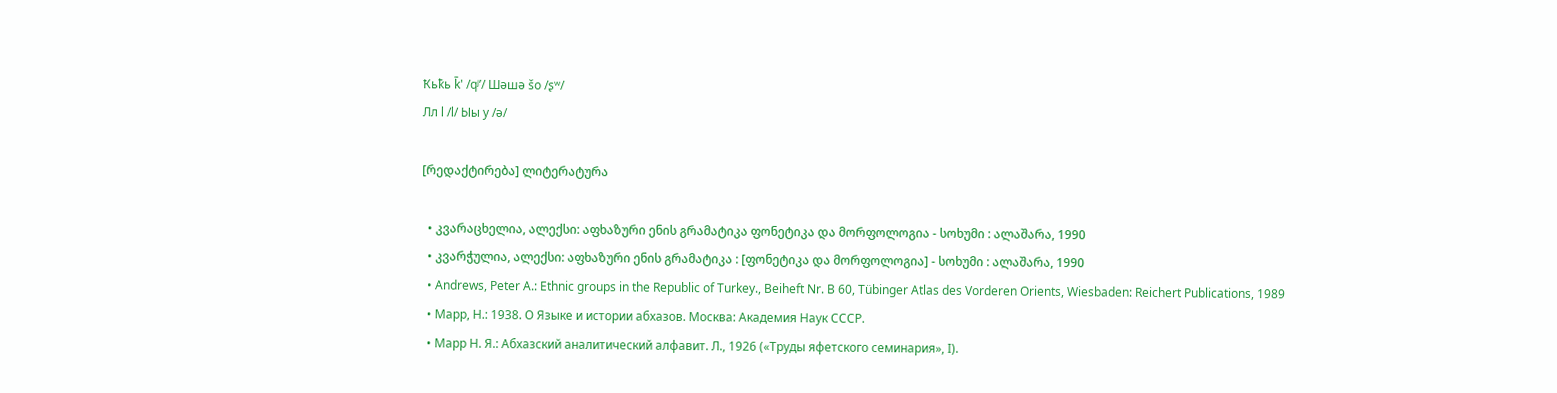Ҟьҟь k̄' /qʲʼ/ Шəшə šo /ʂʷ/
Лл l /l/ Ыы y /ə/

[რედაქტირება] ლიტერატურა

  • კვარაცხელია, ალექსი: აფხაზური ენის გრამატიკა ფონეტიკა და მორფოლოგია - სოხუმი : ალაშარა, 1990
  • კვარჭულია, ალექსი: აფხაზური ენის გრამატიკა : [ფონეტიკა და მორფოლოგია] - სოხუმი : ალაშარა, 1990
  • Andrews, Peter A.: Ethnic groups in the Republic of Turkey., Beiheft Nr. B 60, Tübinger Atlas des Vorderen Orients, Wiesbaden: Reichert Publications, 1989
  • Марр, Н.: 1938. О Языке и истории абхазов. Москва: Академия Наук СССР.
  • Марр Н. Я.: Абхазский аналитический алфавит. Л., 1926 («Труды яфетского семинария», I).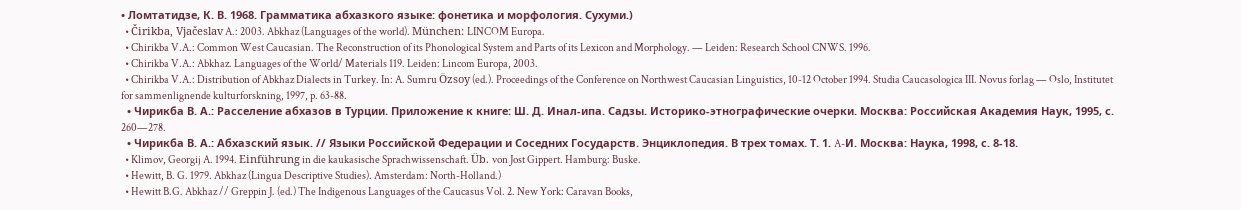• Ломтатидзе, К. В. 1968. Грамматика абхазкого языке: фонетика и морфология. Сухуми.)
  • Čirikba, Vjačeslav A.: 2003. Abkhaz (Languages of the world). München: LINCOM Europa.
  • Chirikba V.A.: Common West Caucasian. The Reconstruction of its Phonological System and Parts of its Lexicon and Morphology. — Leiden: Research School CNWS. 1996.
  • Chirikba V.A.: Abkhaz. Languages of the World/ Materials 119. Leiden: Lincom Europa, 2003.
  • Chirikba V.A.: Distribution of Abkhaz Dialects in Turkey. In: A. Sumru Özsoy (ed.). Proceedings of the Conference on Northwest Caucasian Linguistics, 10-12 October 1994. Studia Caucasologica III. Novus forlag — Oslo, Institutet for sammenlignende kulturforskning, 1997, p. 63-88.
  • Чирикба В. А.: Расселение абхазов в Турции. Приложение к книге: Ш. Д. Инал-ипа. Садзы. Историко-этнографические очерки. Москва: Российская Академия Наук, 1995, с. 260—278.
  • Чирикба В. А.: Абхазский язык. // Языки Российской Федерации и Соседних Государств. Энциклопедия. В трех томах. Т. 1. A-И. Москва: Наука, 1998, с. 8-18.
  • Klimov, Georgij A. 1994. Einführung in die kaukasische Sprachwissenschaft. Üb. von Jost Gippert. Hamburg: Buske.
  • Hewitt, B. G. 1979. Abkhaz (Lingua Descriptive Studies). Amsterdam: North-Holland.)
  • Hewitt B.G. Abkhaz // Greppin J. (ed.) The Indigenous Languages of the Caucasus Vol. 2. New York: Caravan Books,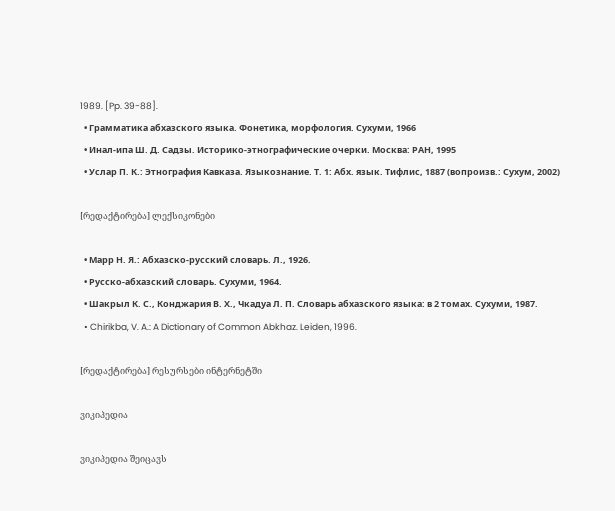1989. [Pp. 39-88].
  • Грамматика абхазского языка. Фонетика, морфология. Сухуми, 1966
  • Инал-ипа Ш. Д. Садзы. Историко-этнографические очерки. Москва: РАН, 1995
  • Услар П. К.: Этнография Кавказа. Языкознание. Т. 1: Абх. язык. Тифлис, 1887 (вопроизв.: Сухум, 2002)

[რედაქტირება] ლექსიკონები

  • Марр Н. Я.: Абхазско-русский словарь. Л., 1926.
  • Русско-абхазский словарь. Сухуми, 1964.
  • Шакрыл К. С., Конджария В. Х., Чкадуа Л. П. Словарь абхазского языка: в 2 томах. Сухуми, 1987.
  • Chirikba, V. A.: A Dictionary of Common Abkhaz. Leiden, 1996.

[რედაქტირება] რესურსები ინტერნეტში

ვიკიპედია

ვიკიპედია შეიცავს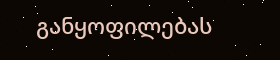განყოფილებას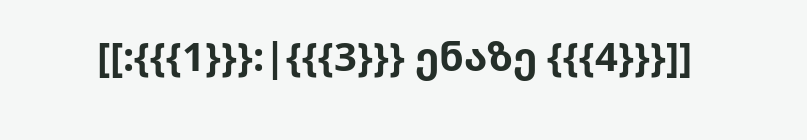[[:{{{1}}}:|{{{3}}} ენაზე {{{4}}}]]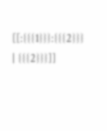[[:{{{1}}}:{{{2}}} | {{{2}}}]]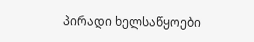პირადი ხელსაწყოები